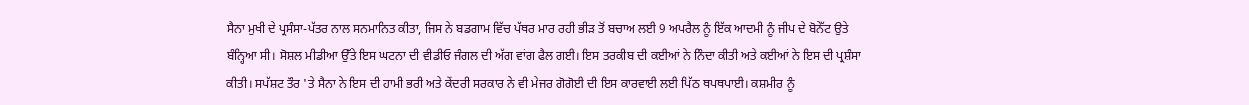ਸੈਨਾ ਮੁਖੀ ਦੇ ਪ੍ਰਸੰਸਾ-ਪੱਤਰ ਨਾਲ ਸਨਮਾਨਿਤ ਕੀਤਾ, ਜਿਸ ਨੇ ਬਡਗਾਮ ਵਿੱਚ ਪੱਥਰ ਮਾਰ ਰਹੀ ਭੀੜ ਤੋਂ ਬਚਾਅ ਲਈ 9 ਅਪਰੈਲ ਨੂੰ ਇੱਕ ਆਦਮੀ ਨੂੰ ਜੀਪ ਦੇ ਬੋਨੇੱਟ ਉਤੇ ਬੰਨ੍ਹਿਆ ਸੀ। ਸੋਸ਼ਲ ਮੀਡੀਆ ਉੱਤੇ ਇਸ ਘਟਨਾ ਦੀ ਵੀਡੀਓ ਜੰਗਲ ਦੀ ਅੱਗ ਵਾਂਗ ਫੈਲ ਗਈ। ਇਸ ਤਰਕੀਬ ਦੀ ਕਈਆਂ ਨੇ ਨਿੰਦਾ ਕੀਤੀ ਅਤੇ ਕਈਆਂ ਨੇ ਇਸ ਦੀ ਪ੍ਰਸ਼ੰਸਾ ਕੀਤੀ। ਸਪੱਸ਼ਟ ਤੌਰ 'ਤੇ ਸੈਨਾ ਨੇ ਇਸ ਦੀ ਹਾਮੀ ਭਰੀ ਅਤੇ ਕੇਂਦਰੀ ਸਰਕਾਰ ਨੇ ਵੀ ਮੇਜਰ ਗੋਗੋਈ ਦੀ ਇਸ ਕਾਰਵਾਈ ਲਈ ਪਿੱਠ ਥਪਥਪਾਈ। ਕਸ਼ਮੀਰ ਨੂੰ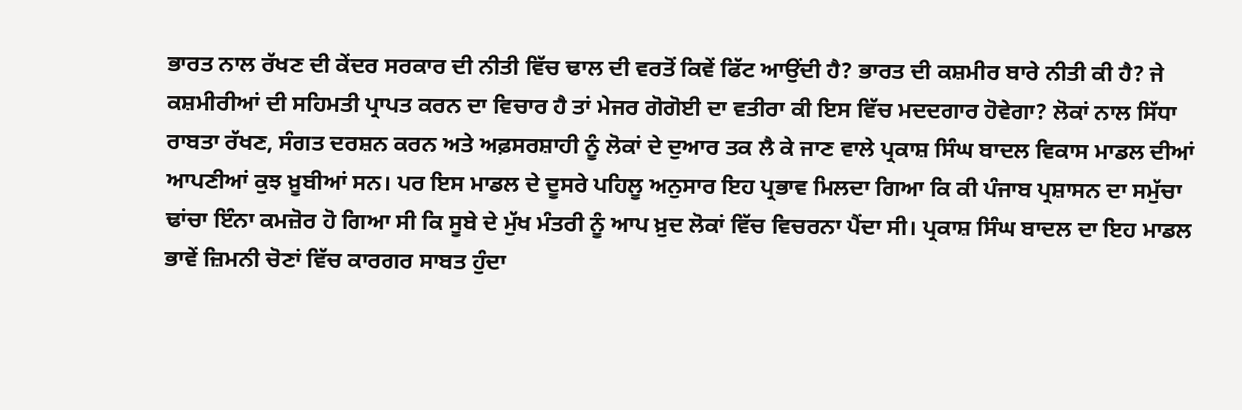ਭਾਰਤ ਨਾਲ ਰੱਖਣ ਦੀ ਕੇਂਦਰ ਸਰਕਾਰ ਦੀ ਨੀਤੀ ਵਿੱਚ ਢਾਲ ਦੀ ਵਰਤੋਂ ਕਿਵੇਂ ਫਿੱਟ ਆਉਂਦੀ ਹੈ? ਭਾਰਤ ਦੀ ਕਸ਼ਮੀਰ ਬਾਰੇ ਨੀਤੀ ਕੀ ਹੈ? ਜੇ ਕਸ਼ਮੀਰੀਆਂ ਦੀ ਸਹਿਮਤੀ ਪ੍ਰਾਪਤ ਕਰਨ ਦਾ ਵਿਚਾਰ ਹੈ ਤਾਂ ਮੇਜਰ ਗੋਗੋਈ ਦਾ ਵਤੀਰਾ ਕੀ ਇਸ ਵਿੱਚ ਮਦਦਗਾਰ ਹੋਵੇਗਾ? ਲੋਕਾਂ ਨਾਲ ਸਿੱਧਾ ਰਾਬਤਾ ਰੱਖਣ, ਸੰਗਤ ਦਰਸ਼ਨ ਕਰਨ ਅਤੇ ਅਫ਼ਸਰਸ਼ਾਹੀ ਨੂੰ ਲੋਕਾਂ ਦੇ ਦੁਆਰ ਤਕ ਲੈ ਕੇ ਜਾਣ ਵਾਲੇ ਪ੍ਰਕਾਸ਼ ਸਿੰਘ ਬਾਦਲ ਵਿਕਾਸ ਮਾਡਲ ਦੀਆਂ ਆਪਣੀਆਂ ਕੁਝ ਖ਼ੂਬੀਆਂ ਸਨ। ਪਰ ਇਸ ਮਾਡਲ ਦੇ ਦੂਸਰੇ ਪਹਿਲੂ ਅਨੁਸਾਰ ਇਹ ਪ੍ਰਭਾਵ ਮਿਲਦਾ ਗਿਆ ਕਿ ਕੀ ਪੰਜਾਬ ਪ੍ਰਸ਼ਾਸਨ ਦਾ ਸਮੁੱਚਾ ਢਾਂਚਾ ਇੰਨਾ ਕਮਜ਼ੋਰ ਹੋ ਗਿਆ ਸੀ ਕਿ ਸੂਬੇ ਦੇ ਮੁੱਖ ਮੰਤਰੀ ਨੂੰ ਆਪ ਖ਼ੁਦ ਲੋਕਾਂ ਵਿੱਚ ਵਿਚਰਨਾ ਪੈਂਦਾ ਸੀ। ਪ੍ਰਕਾਸ਼ ਸਿੰਘ ਬਾਦਲ ਦਾ ਇਹ ਮਾਡਲ ਭਾਵੇਂ ਜ਼ਿਮਨੀ ਚੋਣਾਂ ਵਿੱਚ ਕਾਰਗਰ ਸਾਬਤ ਹੁੰਦਾ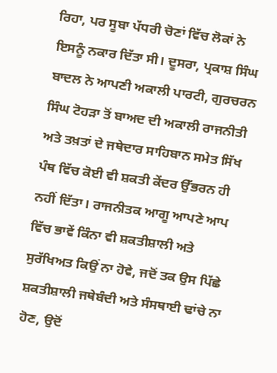ਰਿਹਾ, ਪਰ ਸੂਬਾ ਪੱਧਰੀ ਚੋਣਾਂ ਵਿੱਚ ਲੋਕਾਂ ਨੇ ਇਸਨੂੰ ਨਕਾਰ ਦਿੱਤਾ ਸੀ। ਦੂਸਰਾ, ਪ੍ਰਕਾਸ਼ ਸਿੰਘ ਬਾਦਲ ਨੇ ਆਪਣੀ ਅਕਾਲੀ ਪਾਰਟੀ, ਗੁਰਚਰਨ ਸਿੰਘ ਟੋਹੜਾ ਤੋਂ ਬਾਅਦ ਦੀ ਅਕਾਲੀ ਰਾਜਨੀਤੀ ਅਤੇ ਤਖ਼ਤਾਂ ਦੇ ਜਥੇਦਾਰ ਸਾਹਿਬਾਨ ਸਮੇਤ ਸਿੱਖ ਪੰਥ ਵਿੱਚ ਕੋਈ ਵੀ ਸ਼ਕਤੀ ਕੇਂਦਰ ਉੱਭਰਨ ਹੀ ਨਹੀਂ ਦਿੱਤਾ। ਰਾਜਨੀਤਕ ਆਗੂ ਆਪਣੇ ਆਪ ਵਿੱਚ ਭਾਵੇਂ ਕਿੰਨਾ ਵੀ ਸ਼ਕਤੀਸ਼ਾਲੀ ਅਤੇ ਸੁਰੱਖਿਅਤ ਕਿਉਂ ਨਾ ਹੋਵੇ, ਜਦੋਂ ਤਕ ਉਸ ਪਿੱਛੇ ਸ਼ਕਤੀਸ਼ਾਲੀ ਜਥੇਬੰਦੀ ਅਤੇ ਸੰਸਥਾਈ ਢਾਂਚੇ ਨਾ ਹੋਣ, ਉਦੋਂ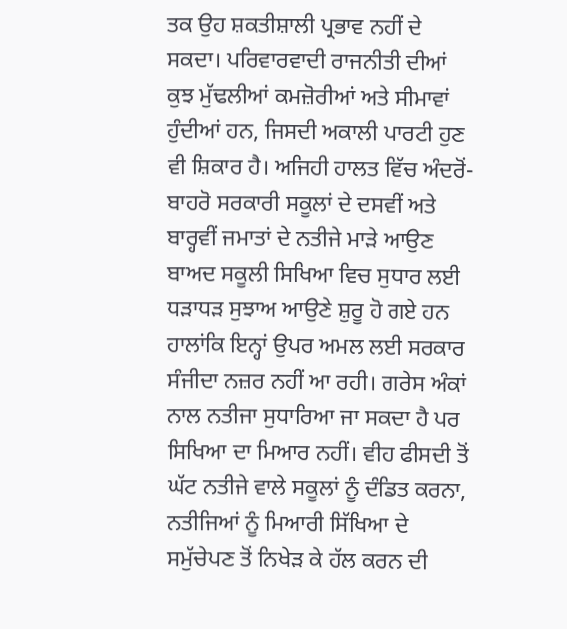ਤਕ ਉਹ ਸ਼ਕਤੀਸ਼ਾਲੀ ਪ੍ਰਭਾਵ ਨਹੀਂ ਦੇ ਸਕਦਾ। ਪਰਿਵਾਰਵਾਦੀ ਰਾਜਨੀਤੀ ਦੀਆਂ ਕੁਝ ਮੁੱਢਲੀਆਂ ਕਮਜ਼ੋਰੀਆਂ ਅਤੇ ਸੀਮਾਵਾਂ ਹੁੰਦੀਆਂ ਹਨ, ਜਿਸਦੀ ਅਕਾਲੀ ਪਾਰਟੀ ਹੁਣ ਵੀ ਸ਼ਿਕਾਰ ਹੈ। ਅਜਿਹੀ ਹਾਲਤ ਵਿੱਚ ਅੰਦਰੋਂ-ਬਾਹਰੋ ਸਰਕਾਰੀ ਸਕੂਲਾਂ ਦੇ ਦਸਵੀਂ ਅਤੇ ਬਾਰ੍ਹਵੀਂ ਜਮਾਤਾਂ ਦੇ ਨਤੀਜੇ ਮਾੜੇ ਆਉਣ ਬਾਅਦ ਸਕੂਲੀ ਸਿਖਿਆ ਵਿਚ ਸੁਧਾਰ ਲਈ ਧੜਾਧੜ ਸੁਝਾਅ ਆਉਣੇ ਸ਼ੁਰੂ ਹੋ ਗਏ ਹਨ ਹਾਲਾਂਕਿ ਇਨ੍ਹਾਂ ਉਪਰ ਅਮਲ ਲਈ ਸਰਕਾਰ ਸੰਜੀਦਾ ਨਜ਼ਰ ਨਹੀਂ ਆ ਰਹੀ। ਗਰੇਸ ਅੰਕਾਂ ਨਾਲ ਨਤੀਜਾ ਸੁਧਾਰਿਆ ਜਾ ਸਕਦਾ ਹੈ ਪਰ ਸਿਖਿਆ ਦਾ ਮਿਆਰ ਨਹੀਂ। ਵੀਹ ਫੀਸਦੀ ਤੋਂ ਘੱਟ ਨਤੀਜੇ ਵਾਲੇ ਸਕੂਲਾਂ ਨੂੰ ਦੰਡਿਤ ਕਰਨਾ, ਨਤੀਜਿਆਂ ਨੂੰ ਮਿਆਰੀ ਸਿੱਖਿਆ ਦੇ ਸਮੁੱਚੇਪਣ ਤੋਂ ਨਿਖੇੜ ਕੇ ਹੱਲ ਕਰਨ ਦੀ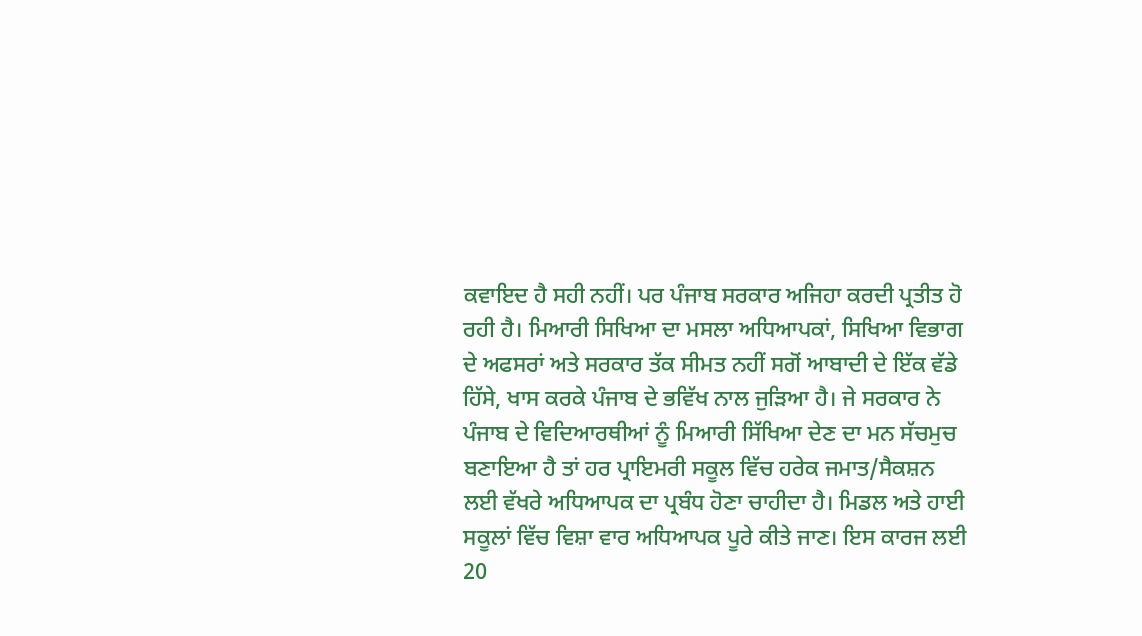ਕਵਾਇਦ ਹੈ ਸਹੀ ਨਹੀਂ। ਪਰ ਪੰਜਾਬ ਸਰਕਾਰ ਅਜਿਹਾ ਕਰਦੀ ਪ੍ਰਤੀਤ ਹੋ ਰਹੀ ਹੈ। ਮਿਆਰੀ ਸਿਖਿਆ ਦਾ ਮਸਲਾ ਅਧਿਆਪਕਾਂ, ਸਿਖਿਆ ਵਿਭਾਗ ਦੇ ਅਫਸਰਾਂ ਅਤੇ ਸਰਕਾਰ ਤੱਕ ਸੀਮਤ ਨਹੀਂ ਸਗੋਂ ਆਬਾਦੀ ਦੇ ਇੱਕ ਵੱਡੇ ਹਿੱਸੇ, ਖਾਸ ਕਰਕੇ ਪੰਜਾਬ ਦੇ ਭਵਿੱਖ ਨਾਲ ਜੁੜਿਆ ਹੈ। ਜੇ ਸਰਕਾਰ ਨੇ ਪੰਜਾਬ ਦੇ ਵਿਦਿਆਰਥੀਆਂ ਨੂੰ ਮਿਆਰੀ ਸਿੱਖਿਆ ਦੇਣ ਦਾ ਮਨ ਸੱਚਮੁਚ ਬਣਾਇਆ ਹੈ ਤਾਂ ਹਰ ਪ੍ਰਾਇਮਰੀ ਸਕੂਲ ਵਿੱਚ ਹਰੇਕ ਜਮਾਤ/ਸੈਕਸ਼ਨ ਲਈ ਵੱਖਰੇ ਅਧਿਆਪਕ ਦਾ ਪ੍ਰਬੰਧ ਹੋਣਾ ਚਾਹੀਦਾ ਹੈ। ਮਿਡਲ ਅਤੇ ਹਾਈ ਸਕੂਲਾਂ ਵਿੱਚ ਵਿਸ਼ਾ ਵਾਰ ਅਧਿਆਪਕ ਪੂਰੇ ਕੀਤੇ ਜਾਣ। ਇਸ ਕਾਰਜ ਲਈ 20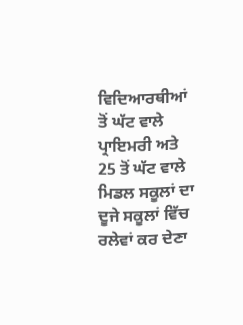ਵਿਦਿਆਰਥੀਆਂ ਤੋਂ ਘੱਟ ਵਾਲੇ ਪ੍ਰਾਇਮਰੀ ਅਤੇ 25 ਤੋਂ ਘੱਟ ਵਾਲੇ ਮਿਡਲ ਸਕੂਲਾਂ ਦਾ ਦੂਜੇ ਸਕੂਲਾਂ ਵਿੱਚ ਰਲੇਵਾਂ ਕਰ ਦੇਣਾ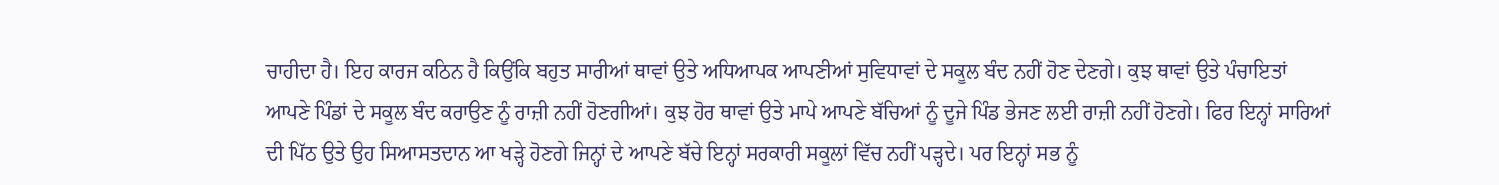ਚਾਹੀਦਾ ਹੈ। ਇਹ ਕਾਰਜ ਕਠਿਨ ਹੈ ਕਿਉਂਕਿ ਬਹੁਤ ਸਾਰੀਆਂ ਥਾਵਾਂ ਉਤੇ ਅਧਿਆਪਕ ਆਪਣੀਆਂ ਸੁਵਿਧਾਵਾਂ ਦੇ ਸਕੂਲ ਬੰਦ ਨਹੀਂ ਹੋਣ ਦੇਣਗੇ। ਕੁਝ ਥਾਵਾਂ ਉਤੇ ਪੰਚਾਇਤਾਂ ਆਪਣੇ ਪਿੰਡਾਂ ਦੇ ਸਕੂਲ ਬੰਦ ਕਰਾਉਣ ਨੂੰ ਰਾਜ਼ੀ ਨਹੀਂ ਹੋਣਗੀਆਂ। ਕੁਝ ਹੋਰ ਥਾਵਾਂ ਉਤੇ ਮਾਪੇ ਆਪਣੇ ਬੱਚਿਆਂ ਨੂੰ ਦੂਜੇ ਪਿੰਡ ਭੇਜਣ ਲਈ ਰਾਜ਼ੀ ਨਹੀਂ ਹੋਣਗੇ। ਫਿਰ ਇਨ੍ਹਾਂ ਸਾਰਿਆਂ ਦੀ ਪਿੱਠ ਉਤੇ ਉਹ ਸਿਆਸਤਦਾਨ ਆ ਖੜ੍ਹੇ ਹੋਣਗੇ ਜਿਨ੍ਹਾਂ ਦੇ ਆਪਣੇ ਬੱਚੇ ਇਨ੍ਹਾਂ ਸਰਕਾਰੀ ਸਕੂਲਾਂ ਵਿੱਚ ਨਹੀਂ ਪੜ੍ਹਦੇ। ਪਰ ਇਨ੍ਹਾਂ ਸਭ ਨੂੰ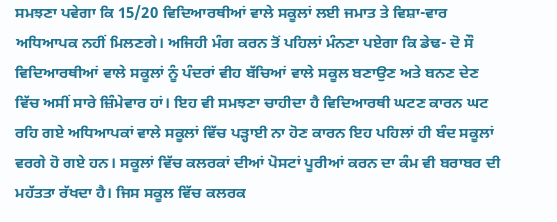ਸਮਝਣਾ ਪਵੇਗਾ ਕਿ 15/20 ਵਿਦਿਆਰਥੀਆਂ ਵਾਲੇ ਸਕੂਲਾਂ ਲਈ ਜਮਾਤ ਤੇ ਵਿਸ਼ਾ-ਵਾਰ ਅਧਿਆਪਕ ਨਹੀਂ ਮਿਲਣਗੇ। ਅਜਿਹੀ ਮੰਗ ਕਰਨ ਤੋਂ ਪਹਿਲਾਂ ਮੰਨਣਾ ਪਏਗਾ ਕਿ ਡੇਢ- ਦੋ ਸੌ ਵਿਦਿਆਰਥੀਆਂ ਵਾਲੇ ਸਕੂਲਾਂ ਨੂੰ ਪੰਦਰਾਂ ਵੀਹ ਬੱਚਿਆਂ ਵਾਲੇ ਸਕੂਲ ਬਣਾਉਣ ਅਤੇ ਬਨਣ ਦੇਣ ਵਿੱਚ ਅਸੀਂ ਸਾਰੇ ਜ਼ਿੰਮੇਵਾਰ ਹਾਂ। ਇਹ ਵੀ ਸਮਝਣਾ ਚਾਹੀਦਾ ਹੈ ਵਿਦਿਆਰਥੀ ਘਟਣ ਕਾਰਨ ਘਟ ਰਹਿ ਗਏ ਅਧਿਆਪਕਾਂ ਵਾਲੇ ਸਕੂਲਾਂ ਵਿੱਚ ਪੜ੍ਹਾਈ ਨਾ ਹੋਣ ਕਾਰਨ ਇਹ ਪਹਿਲਾਂ ਹੀ ਬੰਦ ਸਕੂਲਾਂ ਵਰਗੇ ਹੋ ਗਏ ਹਨ। ਸਕੂਲਾਂ ਵਿੱਚ ਕਲਰਕਾਂ ਦੀਆਂ ਪੋਸਟਾਂ ਪੂਰੀਆਂ ਕਰਨ ਦਾ ਕੰਮ ਵੀ ਬਰਾਬਰ ਦੀ ਮਹੱਤਤਾ ਰੱਖਦਾ ਹੈ। ਜਿਸ ਸਕੂਲ ਵਿੱਚ ਕਲਰਕ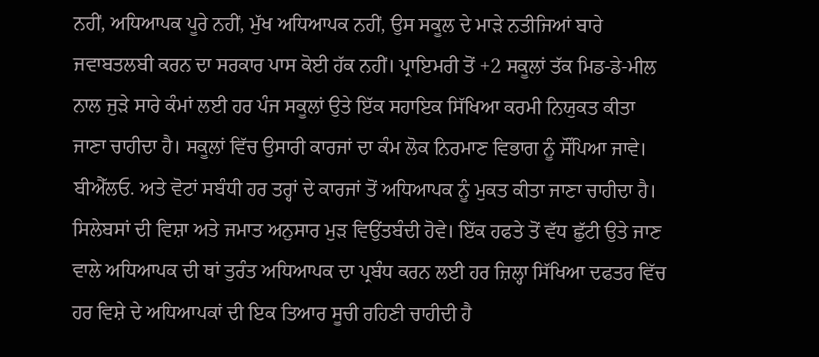ਨਹੀਂ, ਅਧਿਆਪਕ ਪੂਰੇ ਨਹੀਂ, ਮੁੱਖ ਅਧਿਆਪਕ ਨਹੀਂ, ਉਸ ਸਕੂਲ ਦੇ ਮਾੜੇ ਨਤੀਜਿਆਂ ਬਾਰੇ ਜਵਾਬਤਲਬੀ ਕਰਨ ਦਾ ਸਰਕਾਰ ਪਾਸ ਕੋਈ ਹੱਕ ਨਹੀਂ। ਪ੍ਰਾਇਮਰੀ ਤੋਂ +2 ਸਕੂਲਾਂ ਤੱਕ ਮਿਡ-ਡੇ-ਮੀਲ ਨਾਲ ਜੁੜੇ ਸਾਰੇ ਕੰਮਾਂ ਲਈ ਹਰ ਪੰਜ ਸਕੂਲਾਂ ਉਤੇ ਇੱਕ ਸਹਾਇਕ ਸਿੱਖਿਆ ਕਰਮੀ ਨਿਯੁਕਤ ਕੀਤਾ ਜਾਣਾ ਚਾਹੀਦਾ ਹੈ। ਸਕੂਲਾਂ ਵਿੱਚ ਉਸਾਰੀ ਕਾਰਜਾਂ ਦਾ ਕੰਮ ਲੋਕ ਨਿਰਮਾਣ ਵਿਭਾਗ ਨੂੰ ਸੌਂਪਿਆ ਜਾਵੇ। ਬੀਐੱਲਓ. ਅਤੇ ਵੋਟਾਂ ਸਬੰਧੀ ਹਰ ਤਰ੍ਹਾਂ ਦੇ ਕਾਰਜਾਂ ਤੋਂ ਅਧਿਆਪਕ ਨੂੰ ਮੁਕਤ ਕੀਤਾ ਜਾਣਾ ਚਾਹੀਦਾ ਹੈ। ਸਿਲੇਬਸਾਂ ਦੀ ਵਿਸ਼ਾ ਅਤੇ ਜਮਾਤ ਅਨੁਸਾਰ ਮੁੜ ਵਿਉਂਤਬੰਦੀ ਹੋਵੇ। ਇੱਕ ਹਫਤੇ ਤੋਂ ਵੱਧ ਛੁੱਟੀ ਉਤੇ ਜਾਣ ਵਾਲੇ ਅਧਿਆਪਕ ਦੀ ਥਾਂ ਤੁਰੰਤ ਅਧਿਆਪਕ ਦਾ ਪ੍ਰਬੰਧ ਕਰਨ ਲਈ ਹਰ ਜ਼ਿਲ੍ਹਾ ਸਿੱਖਿਆ ਦਫਤਰ ਵਿੱਚ ਹਰ ਵਿਸ਼ੇ ਦੇ ਅਧਿਆਪਕਾਂ ਦੀ ਇਕ ਤਿਆਰ ਸੂਚੀ ਰਹਿਣੀ ਚਾਹੀਦੀ ਹੈ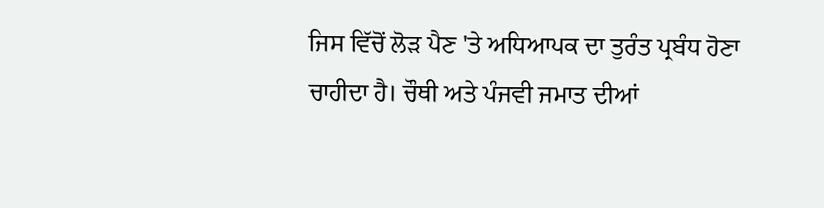ਜਿਸ ਵਿੱਚੋਂ ਲੋੜ ਪੈਣ 'ਤੇ ਅਧਿਆਪਕ ਦਾ ਤੁਰੰਤ ਪ੍ਰਬੰਧ ਹੋਣਾ ਚਾਹੀਦਾ ਹੈ। ਚੌਥੀ ਅਤੇ ਪੰਜਵੀ ਜਮਾਤ ਦੀਆਂ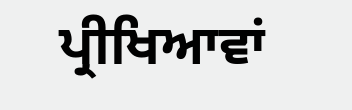ਪ੍ਰੀਖਿਆਵਾਂ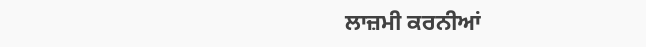ਲਾਜ਼ਮੀ ਕਰਨੀਆਂ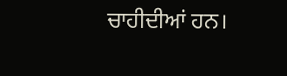ਚਾਹੀਦੀਆਂ ਹਨ।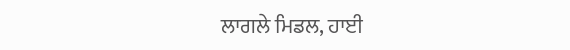ਲਾਗਲੇ ਮਿਡਲ, ਹਾਈ